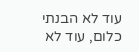עוד לא הבנתי כלום, עוד לא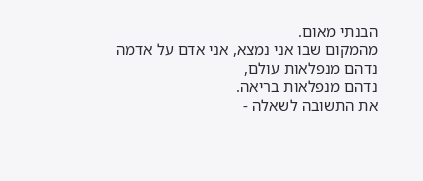הבנתי מאום.
מהמקום שבו אני נמצא, אני אדם על אדמה
נדהם מנפלאות עולם,
נדהם מנפלאות בריאה.
את התשובה לשאלה -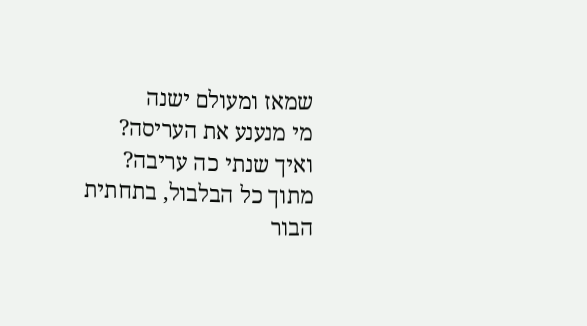שמאז ומעולם ישנה
מי מנענע את העריסה?
ואיך שנתי כה עריבה?
מתוך כל הבלבול, בתחתית הבור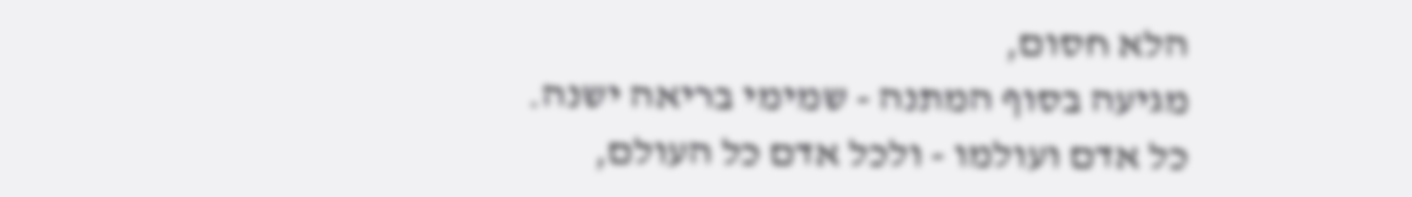הלא חסום,
מגיעה בסוף המתנה - שמימי בריאה ישנה.
כל אדם ועולמו - ולכל אדם כל העולם,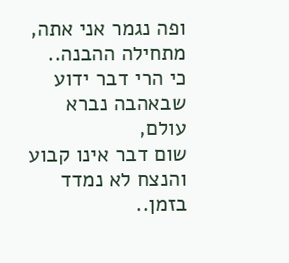ופה נגמר אני אתה,
מתחילה ההבנה..
כי הרי דבר ידוע שבאהבה נברא עולם,
שום דבר אינו קבוע והנצח לא נמדד בזמן..